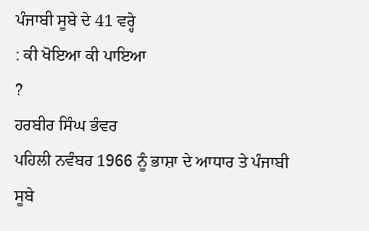ਪੰਜਾਬੀ ਸੂਬੇ ਦੇ 41 ਵਰ੍ਹੇ
: ਕੀ ਖੋਇਆ ਕੀ ਪਾਇਆ
?
ਹਰਬੀਰ ਸਿੰਘ ਭੰਵਰ
ਪਹਿਲੀ ਨਵੰਬਰ 1966 ਨੂੰ ਭਾਸ਼ਾ ਦੇ ਆਧਾਰ ਤੇ ਪੰਜਾਬੀ ਸੂਬੇ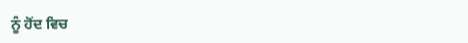ਨੂੰ ਹੋਂਦ ਵਿਚ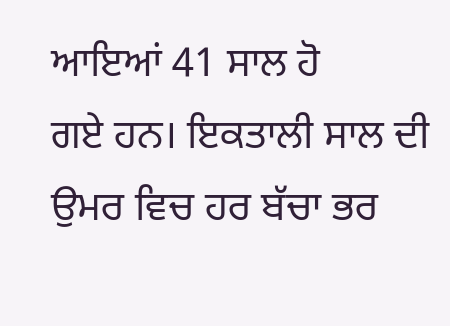ਆਇਆਂ 41 ਸਾਲ ਹੋ
ਗਏ ਹਨ। ਇਕਤਾਲੀ ਸਾਲ ਦੀ ਉਮਰ ਵਿਚ ਹਰ ਬੱਚਾ ਭਰ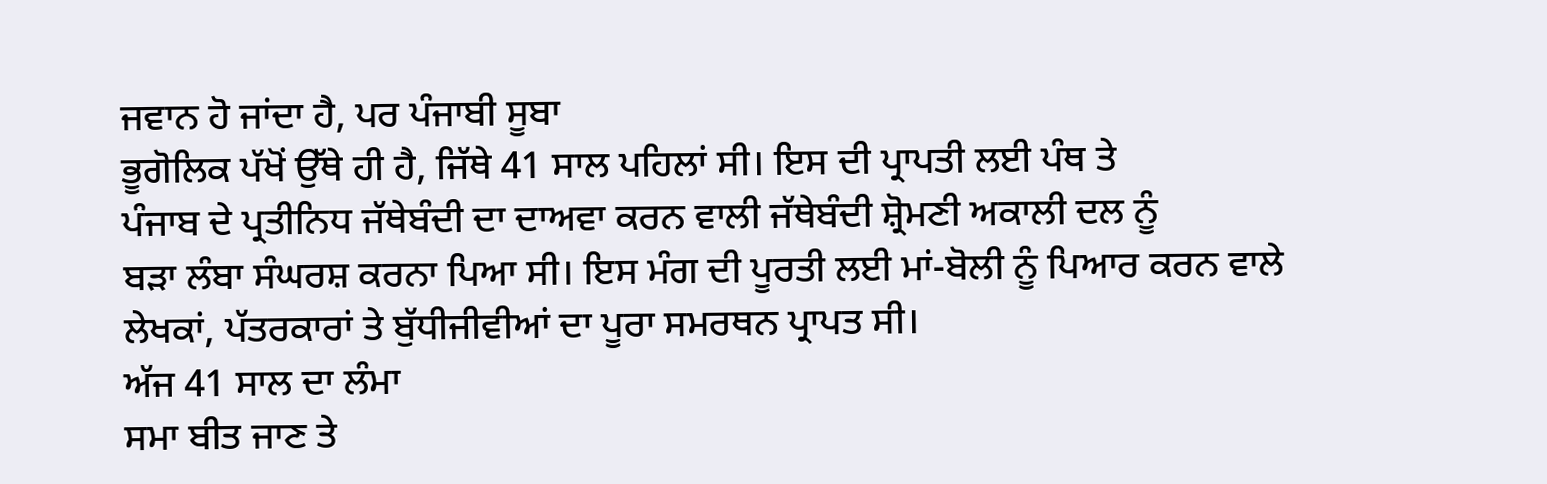ਜਵਾਨ ਹੋ ਜਾਂਦਾ ਹੈ, ਪਰ ਪੰਜਾਬੀ ਸੂਬਾ
ਭੂਗੋਲਿਕ ਪੱਖੋਂ ਉੱਥੇ ਹੀ ਹੈ, ਜਿੱਥੇ 41 ਸਾਲ ਪਹਿਲਾਂ ਸੀ। ਇਸ ਦੀ ਪ੍ਰਾਪਤੀ ਲਈ ਪੰਥ ਤੇ
ਪੰਜਾਬ ਦੇ ਪ੍ਰਤੀਨਿਧ ਜੱਥੇਬੰਦੀ ਦਾ ਦਾਅਵਾ ਕਰਨ ਵਾਲੀ ਜੱਥੇਬੰਦੀ ਸ਼੍ਰੋਮਣੀ ਅਕਾਲੀ ਦਲ ਨੂੰ
ਬਡ਼ਾ ਲੰਬਾ ਸੰਘਰਸ਼ ਕਰਨਾ ਪਿਆ ਸੀ। ਇਸ ਮੰਗ ਦੀ ਪੂਰਤੀ ਲਈ ਮਾਂ-ਬੋਲੀ ਨੂੰ ਪਿਆਰ ਕਰਨ ਵਾਲੇ
ਲੇਖਕਾਂ, ਪੱਤਰਕਾਰਾਂ ਤੇ ਬੁੱਧੀਜੀਵੀਆਂ ਦਾ ਪੂਰਾ ਸਮਰਥਨ ਪ੍ਰਾਪਤ ਸੀ।
ਅੱਜ 41 ਸਾਲ ਦਾ ਲੰਮਾ
ਸਮਾ ਬੀਤ ਜਾਣ ਤੇ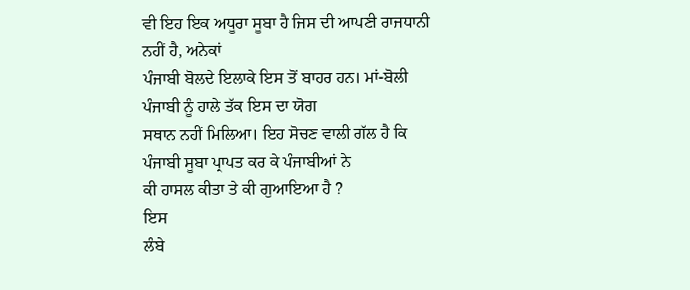ਵੀ ਇਹ ਇਕ ਅਧੂਰਾ ਸੂਬਾ ਹੈ ਜਿਸ ਦੀ ਆਪਣੀ ਰਾਜਧਾਨੀ ਨਹੀਂ ਹੈ, ਅਨੇਕਾਂ
ਪੰਜਾਬੀ ਬੋਲਦੇ ਇਲਾਕੇ ਇਸ ਤੋਂ ਬਾਹਰ ਹਨ। ਮਾਂ-ਬੋਲੀ ਪੰਜਾਬੀ ਨੂੰ ਹਾਲੇ ਤੱਕ ਇਸ ਦਾ ਯੋਗ
ਸਥਾਨ ਨਹੀਂ ਮਿਲਿਆ। ਇਹ ਸੋਚਣ ਵਾਲੀ ਗੱਲ ਹੈ ਕਿ ਪੰਜਾਬੀ ਸੂਬਾ ਪ੍ਰਾਪਤ ਕਰ ਕੇ ਪੰਜਾਬੀਆਂ ਨੇ
ਕੀ ਹਾਸਲ ਕੀਤਾ ਤੇ ਕੀ ਗੁਆਇਆ ਹੈ ?
ਇਸ
ਲੰਬੇ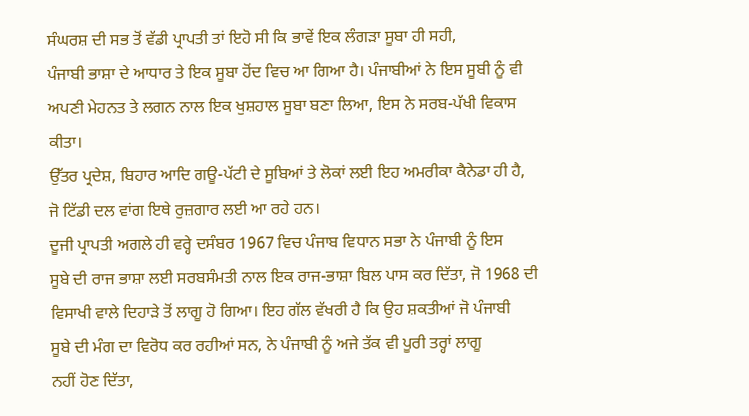ਸੰਘਰਸ਼ ਦੀ ਸਭ ਤੋਂ ਵੱਡੀ ਪ੍ਰਾਪਤੀ ਤਾਂ ਇਹੋ ਸੀ ਕਿ ਭਾਵੇਂ ਇਕ ਲੰਗਡ਼ਾ ਸੂਬਾ ਹੀ ਸਹੀ,
ਪੰਜਾਬੀ ਭਾਸ਼ਾ ਦੇ ਆਧਾਰ ਤੇ ਇਕ ਸੂਬਾ ਹੋਂਦ ਵਿਚ ਆ ਗਿਆ ਹੈ। ਪੰਜਾਬੀਆਂ ਨੇ ਇਸ ਸੂਬੀ ਨੂੰ ਵੀ
ਅਪਣੀ ਮੇਹਨਤ ਤੇ ਲਗਨ ਨਾਲ ਇਕ ਖੁਸ਼ਹਾਲ ਸੂਬਾ ਬਣਾ ਲਿਆ, ਇਸ ਨੇ ਸਰਬ-ਪੱਖੀ ਵਿਕਾਸ ਕੀਤਾ।
ਉੱਤਰ ਪ੍ਰਦੇਸ਼, ਬਿਹਾਰ ਆਦਿ ਗਊ-ਪੱਟੀ ਦੇ ਸੂਬਿਆਂ ਤੇ ਲੋਕਾਂ ਲਈ ਇਹ ਅਮਰੀਕਾ ਕੈਨੇਡਾ ਹੀ ਹੈ,
ਜੋ ਟਿੱਡੀ ਦਲ ਵਾਂਗ ਇਥੇ ਰੁਜ਼ਗਾਰ ਲਈ ਆ ਰਹੇ ਹਨ।
ਦੂਜੀ ਪ੍ਰਾਪਤੀ ਅਗਲੇ ਹੀ ਵਰ੍ਹੇ ਦਸੰਬਰ 1967 ਵਿਚ ਪੰਜਾਬ ਵਿਧਾਨ ਸਭਾ ਨੇ ਪੰਜਾਬੀ ਨੂੰ ਇਸ
ਸੂਬੇ ਦੀ ਰਾਜ ਭਾਸ਼ਾ ਲਈ ਸਰਬਸੰਮਤੀ ਨਾਲ ਇਕ ਰਾਜ-ਭਾਸ਼ਾ ਬਿਲ ਪਾਸ ਕਰ ਦਿੱਤਾ, ਜੋ 1968 ਦੀ
ਵਿਸਾਖੀ ਵਾਲੇ ਦਿਹਾਡ਼ੇ ਤੋਂ ਲਾਗੂ ਹੋ ਗਿਆ। ਇਹ ਗੱਲ ਵੱਖਰੀ ਹੈ ਕਿ ਉਹ ਸ਼ਕਤੀਆਂ ਜੋ ਪੰਜਾਬੀ
ਸੂਬੇ ਦੀ ਮੰਗ ਦਾ ਵਿਰੋਧ ਕਰ ਰਹੀਆਂ ਸਨ, ਨੇ ਪੰਜਾਬੀ ਨੂੰ ਅਜੇ ਤੱਕ ਵੀ ਪੂਰੀ ਤਰ੍ਹਾਂ ਲਾਗੂ
ਨਹੀਂ ਹੋਣ ਦਿੱਤਾ,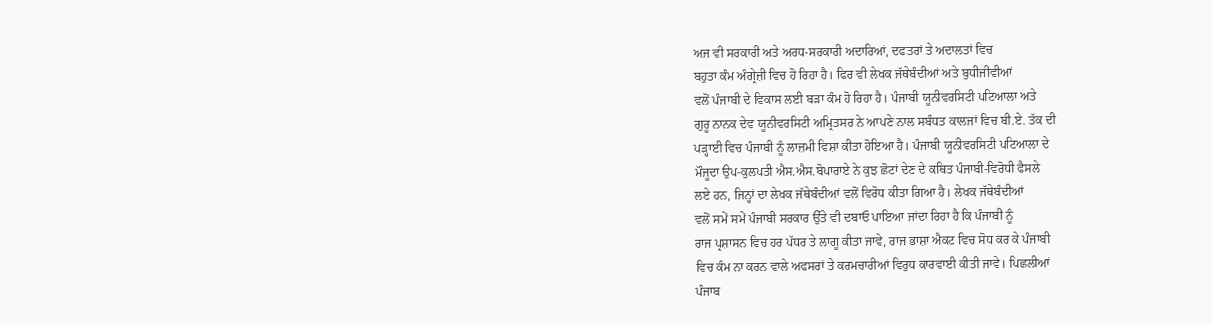ਅਜ ਵੀ ਸਰਕਾਰੀ ਅਤੇ ਅਰਧ-ਸਰਕਾਰੀ ਅਦਾਰਿਆਂ, ਦਫਤਰਾਂ ਤੇ ਅਦਾਲਤਾਂ ਵਿਚ
ਬਹੁਤਾ ਕੰਮ ਅੰਗ੍ਰੇਜ਼ੀ ਵਿਚ ਹੋ ਰਿਹਾ ਹੈ। ਫਿਰ ਵੀ ਲੇਖਕ ਜੱਥੇਬੰਦੀਆਂ ਅਤੇ ਬੁਧੀਜੀਵੀਆਂ
ਵਲੋਂ ਪੰਜਾਬੀ ਦੇ ਵਿਕਾਸ ਲਈ ਬਡ਼ਾ ਕੰਮ ਹੋ ਰਿਹਾ ਹੈ। ਪੰਜਾਬੀ ਯੂਨੀਵਰਸਿਟੀ ਪਟਿਆਲਾ ਅਤੇ
ਗੁਰੂ ਨਾਨਕ ਦੇਵ ਯੂਨੀਵਰਸਿਟੀ ਅਮ੍ਰਿਤਸਰ ਨੇ ਆਪਣੇ ਨਾਲ ਸਬੰਧਤ ਕਾਲਜਾਂ ਵਿਚ ਬੀ.ਏ. ਤੱਕ ਦੀ
ਪਡ਼੍ਹਾਈ ਵਿਚ ਪੰਜਾਬੀ ਨੂੰ ਲਾਜ਼ਮੀ ਵਿਸ਼ਾ ਕੀਤਾ ਹੋਇਆ ਹੈ। ਪੰਜਾਬੀ ਯੂਨੀਵਰਸਿਟੀ ਪਟਿਆਲਾ ਦੇ
ਮੌਜੂਦਾ ਉਪ-ਕੁਲਪਤੀ ਐਸ.ਐਸ.ਬੋਪਾਰਾਏ ਨੇ ਕੁਝ ਛੋਟਾਂ ਦੇਣ ਦੇ ਕਥਿਤ ਪੰਜਾਬੀ-ਵਿਰੋਧੀ ਫੈਸਲੇ
ਲਏ ਹਨ, ਜਿਨ੍ਹਾਂ ਦਾ ਲੇਖਕ ਜੱਥੇਬੰਦੀਆਂ ਵਲੋਂ ਵਿਰੋਧ ਕੀਤਾ ਗਿਆ ਹੈ। ਲੇਖਕ ਜੱਥੇਬੰਦੀਆਂ
ਵਲੋਂ ਸਮੇਂ ਸਮੇਂ ਪੰਜਾਬੀ ਸਰਕਾਰ ਉੱਤੇ ਵੀ ਦਬਾਓ ਪਾਇਆ ਜਾਂਦਾ ਰਿਹਾ ਹੈ ਕਿ ਪੰਜਾਬੀ ਨੂੰ
ਰਾਜ ਪ੍ਰਸ਼ਾਸਨ ਵਿਚ ਹਰ ਪੱਧਰ ਤੇ ਲਾਗੂ ਕੀਤਾ ਜਾਵੇ, ਰਾਜ ਭਾਸ਼ਾ ਐਕਟ ਵਿਚ ਸੋਧ ਕਰ ਕੇ ਪੰਜਾਬੀ
ਵਿਚ ਕੰਮ ਨਾ ਕਰਨ ਵਾਲੇ ਅਫਸਰਾਂ ਤੇ ਕਰਮਚਾਰੀਆਂ ਵਿਰੁਧ ਕਾਰਵਾਈ ਕੀਤੀ ਜਾਵੇ। ਪਿਛਲੀਆਂ
ਪੰਜਾਬ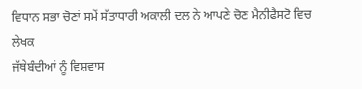ਵਿਧਾਨ ਸਭਾ ਚੋਣਾਂ ਸਮੇਂ ਸੱਤਾਧਾਰੀ ਅਕਾਲੀ ਦਲ ਨੇ ਆਪਣੇ ਚੋਣ ਮੈਨੀਫੈਸਟੋ ਵਿਚ ਲੇਖਕ
ਜੱਥੇਬੰਦੀਆਂ ਨੂੰ ਵਿਸ਼ਵਾਸ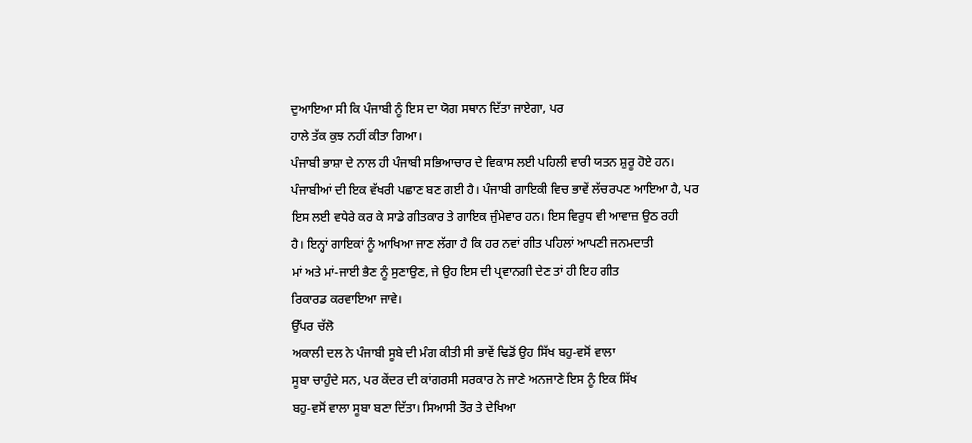ਦੁਆਇਆ ਸੀ ਕਿ ਪੰਜਾਬੀ ਨੂੰ ਇਸ ਦਾ ਯੋਗ ਸਥਾਨ ਦਿੱਤਾ ਜਾਏਗਾ, ਪਰ
ਹਾਲੇ ਤੱਕ ਕੁਝ ਨਹੀਂ ਕੀਤਾ ਗਿਆ।
ਪੰਜਾਬੀ ਭਾਸ਼ਾ ਦੇ ਨਾਲ ਹੀ ਪੰਜਾਬੀ ਸਭਿਆਚਾਰ ਦੇ ਵਿਕਾਸ ਲਈ ਪਹਿਲੀ ਵਾਰੀ ਯਤਨ ਸ਼ੁਰੂ ਹੋਏ ਹਨ।
ਪੰਜਾਬੀਆਂ ਦੀ ਇਕ ਵੱਖਰੀ ਪਛਾਣ ਬਣ ਗਈ ਹੈ। ਪੰਜਾਬੀ ਗਾਇਕੀ ਵਿਚ ਭਾਵੇਂ ਲੱਚਰਪਣ ਆਇਆ ਹੈ, ਪਰ
ਇਸ ਲਈ ਵਧੇਰੇ ਕਰ ਕੇ ਸਾਡੇ ਗੀਤਕਾਰ ਤੇ ਗਾਇਕ ਜੁੰਮੇਵਾਰ ਹਨ। ਇਸ ਵਿਰੁਧ ਵੀ ਆਵਾਜ਼ ਉਠ ਰਹੀ
ਹੈ। ਇਨ੍ਹਾਂ ਗਾਇਕਾਂ ਨੂੰ ਆਖਿਆ ਜਾਣ ਲੱਗਾ ਹੈ ਕਿ ਹਰ ਨਵਾਂ ਗੀਤ ਪਹਿਲਾਂ ਆਪਣੀ ਜਨਮਦਾਤੀ
ਮਾਂ ਅਤੇ ਮਾਂ-ਜਾਈ ਭੈਣ ਨੂੰ ਸੁਣਾਉਣ, ਜੇ ਉਹ ਇਸ ਦੀ ਪ੍ਰਵਾਨਗੀ ਦੇਣ ਤਾਂ ਹੀ ਇਹ ਗੀਤ
ਰਿਕਾਰਡ ਕਰਵਾਇਆ ਜਾਵੇ।
ਉੱਪਰ ਚੱਲੋ
ਅਕਾਲੀ ਦਲ ਨੇ ਪੰਜਾਬੀ ਸੂਬੇ ਦੀ ਮੰਗ ਕੀਤੀ ਸੀ ਭਾਵੇਂ ਢਿਡੋਂ ਉਹ ਸਿੱਖ ਬਹੁ-ਵਸੋਂ ਵਾਲਾ
ਸੂਬਾ ਚਾਹੁੰਦੇ ਸਨ, ਪਰ ਕੇਂਦਰ ਦੀ ਕਾਂਗਰਸੀ ਸਰਕਾਰ ਨੇ ਜਾਣੇ ਅਨਜਾਣੇ ਇਸ ਨੂੰ ਇਕ ਸਿੱਖ
ਬਹੁ-ਵਸੋਂ ਵਾਲਾ ਸੂਬਾ ਬਣਾ ਦਿੱਤਾ। ਸਿਆਸੀ ਤੌਰ ਤੇ ਦੇਖਿਆ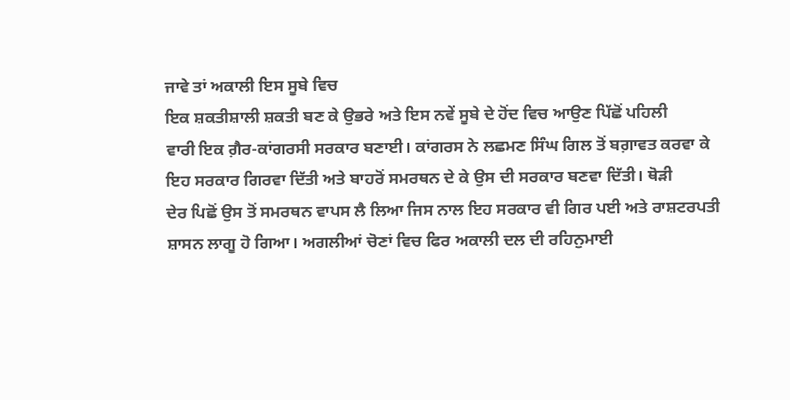ਜਾਵੇ ਤਾਂ ਅਕਾਲੀ ਇਸ ਸੂਬੇ ਵਿਚ
ਇਕ ਸ਼ਕਤੀਸ਼ਾਲੀ ਸ਼ਕਤੀ ਬਣ ਕੇ ਉਭਰੇ ਅਤੇ ਇਸ ਨਵੇਂ ਸੂਬੇ ਦੇ ਹੋਂਦ ਵਿਚ ਆਉਣ ਪਿੱਛੋਂ ਪਹਿਲੀ
ਵਾਰੀ ਇਕ ਗ਼ੈਰ-ਕਾਂਗਰਸੀ ਸਰਕਾਰ ਬਣਾਈ। ਕਾਂਗਰਸ ਨੇ ਲਛਮਣ ਸਿੰਘ ਗਿਲ ਤੋਂ ਬਗ਼ਾਵਤ ਕਰਵਾ ਕੇ
ਇਹ ਸਰਕਾਰ ਗਿਰਵਾ ਦਿੱਤੀ ਅਤੇ ਬਾਹਰੋਂ ਸਮਰਥਨ ਦੇ ਕੇ ਉਸ ਦੀ ਸਰਕਾਰ ਬਣਵਾ ਦਿੱਤੀ। ਥੋਡ਼ੀ
ਦੇਰ ਪਿਛੋਂ ਉਸ ਤੋਂ ਸਮਰਥਨ ਵਾਪਸ ਲੈ ਲਿਆ ਜਿਸ ਨਾਲ ਇਹ ਸਰਕਾਰ ਵੀ ਗਿਰ ਪਈ ਅਤੇ ਰਾਸ਼ਟਰਪਤੀ
ਸ਼ਾਸਨ ਲਾਗੂ ਹੋ ਗਿਆ। ਅਗਲੀਆਂ ਚੋਣਾਂ ਵਿਚ ਫਿਰ ਅਕਾਲੀ ਦਲ ਦੀ ਰਹਿਨੁਮਾਈ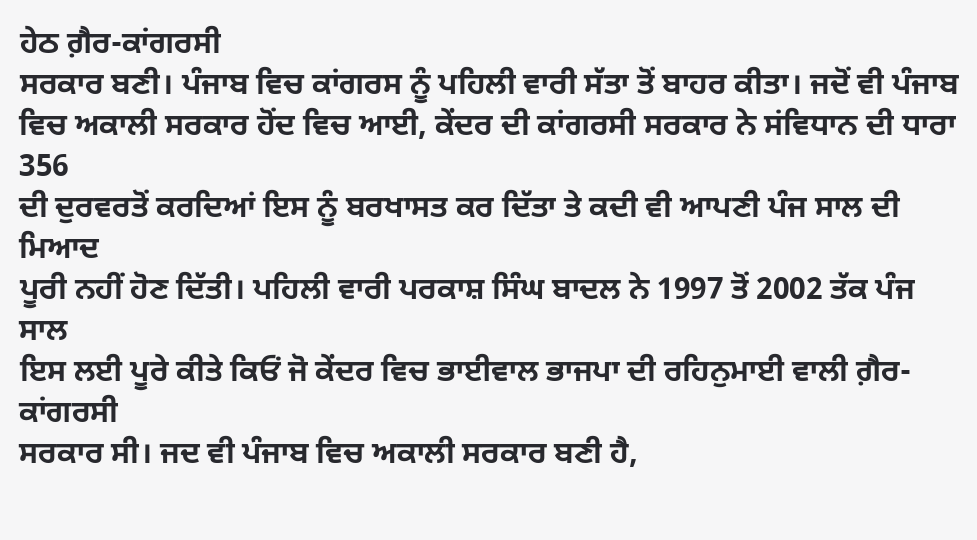ਹੇਠ ਗ਼ੈਰ-ਕਾਂਗਰਸੀ
ਸਰਕਾਰ ਬਣੀ। ਪੰਜਾਬ ਵਿਚ ਕਾਂਗਰਸ ਨੂੰ ਪਹਿਲੀ ਵਾਰੀ ਸੱਤਾ ਤੋਂ ਬਾਹਰ ਕੀਤਾ। ਜਦੋਂ ਵੀ ਪੰਜਾਬ
ਵਿਚ ਅਕਾਲੀ ਸਰਕਾਰ ਹੋਂਦ ਵਿਚ ਆਈ, ਕੇਂਦਰ ਦੀ ਕਾਂਗਰਸੀ ਸਰਕਾਰ ਨੇ ਸਂਵਿਧਾਨ ਦੀ ਧਾਰਾ 356
ਦੀ ਦੁਰਵਰਤੋਂ ਕਰਦਿਆਂ ਇਸ ਨੂੰ ਬਰਖਾਸਤ ਕਰ ਦਿੱਤਾ ਤੇ ਕਦੀ ਵੀ ਆਪਣੀ ਪੰਜ ਸਾਲ ਦੀ ਮਿਆਦ
ਪੂਰੀ ਨਹੀਂ ਹੋਣ ਦਿੱਤੀ। ਪਹਿਲੀ ਵਾਰੀ ਪਰਕਾਸ਼ ਸਿੰਘ ਬਾਦਲ ਨੇ 1997 ਤੋਂ 2002 ਤੱਕ ਪੰਜ ਸਾਲ
ਇਸ ਲਈ ਪੂਰੇ ਕੀਤੇ ਕਿਓਂ ਜੋ ਕੇਂਦਰ ਵਿਚ ਭਾਈਵਾਲ ਭਾਜਪਾ ਦੀ ਰਹਿਨੁਮਾਈ ਵਾਲੀ ਗ਼ੈਰ-ਕਾਂਗਰਸੀ
ਸਰਕਾਰ ਸੀ। ਜਦ ਵੀ ਪੰਜਾਬ ਵਿਚ ਅਕਾਲੀ ਸਰਕਾਰ ਬਣੀ ਹੈ,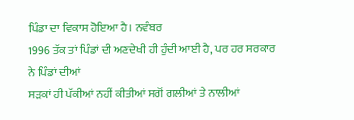ਪਿੰਡਾ ਦਾ ਵਿਕਾਸ ਹੋਇਆ ਹੈ। ਨਵੰਬਰ
1996 ਤੱਕ ਤਾਂ ਪਿੰਡਾਂ ਦੀ ਅਣਦੇਖੀ ਹੀ ਹੁੰਦੀ ਆਈ ਹੈ, ਪਰ ਹਰ ਸਰਕਾਰ ਨੇ ਪਿੰਡਾਂ ਦੀਆਂ
ਸਡ਼ਕਾਂ ਹੀ ਪੱਕੀਆਂ ਨਹੀਂ ਕੀਤੀਆਂ ਸਗੋਂ ਗਲੀਆਂ ਤੇ ਨਾਲੀਆਂ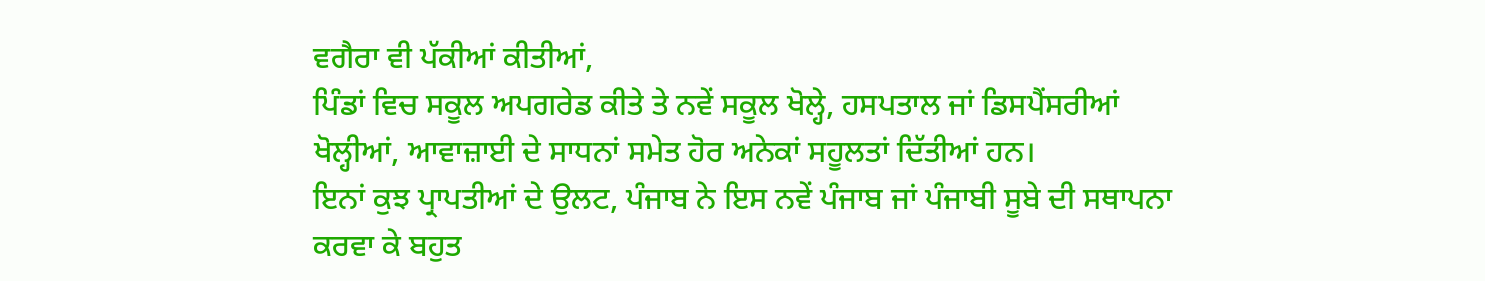ਵਗੈਰਾ ਵੀ ਪੱਕੀਆਂ ਕੀਤੀਆਂ,
ਪਿੰਡਾਂ ਵਿਚ ਸਕੂਲ ਅਪਗਰੇਡ ਕੀਤੇ ਤੇ ਨਵੇਂ ਸਕੂਲ ਖੋਲ੍ਹੇ, ਹਸਪਤਾਲ ਜਾਂ ਡਿਸਪੈਂਸਰੀਆਂ
ਖੋਲ੍ਹੀਆਂ, ਆਵਾਜ਼ਾਈ ਦੇ ਸਾਧਨਾਂ ਸਮੇਤ ਹੋਰ ਅਨੇਕਾਂ ਸਹੂਲਤਾਂ ਦਿੱਤੀਆਂ ਹਨ।
ਇਨਾਂ ਕੁਝ ਪ੍ਰਾਪਤੀਆਂ ਦੇ ਉਲਟ, ਪੰਜਾਬ ਨੇ ਇਸ ਨਵੇਂ ਪੰਜਾਬ ਜਾਂ ਪੰਜਾਬੀ ਸੂਬੇ ਦੀ ਸਥਾਪਨਾ
ਕਰਵਾ ਕੇ ਬਹੁਤ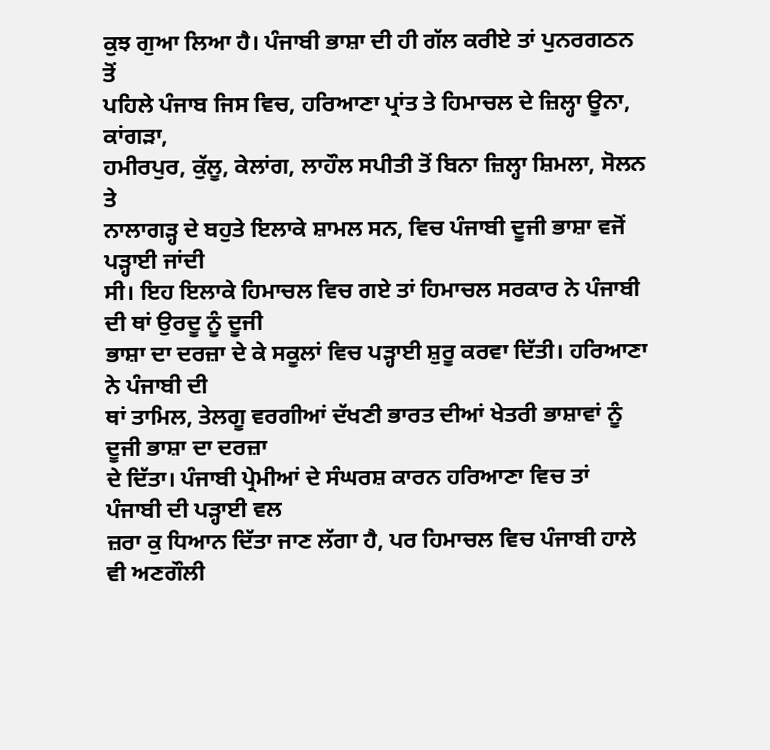ਕੁਝ ਗੁਆ ਲਿਆ ਹੈ। ਪੰਜਾਬੀ ਭਾਸ਼ਾ ਦੀ ਹੀ ਗੱਲ ਕਰੀਏ ਤਾਂ ਪੁਨਰਗਠਨ ਤੋਂ
ਪਹਿਲੇ ਪੰਜਾਬ ਜਿਸ ਵਿਚ, ਹਰਿਆਣਾ ਪ੍ਰਾਂਤ ਤੇ ਹਿਮਾਚਲ ਦੇ ਜ਼ਿਲ੍ਹਾ ਊਨਾ, ਕਾਂਗਡ਼ਾ,
ਹਮੀਰਪੁਰ, ਕੁੱਲੂ, ਕੇਲਾਂਗ, ਲਾਹੌਲ ਸਪੀਤੀ ਤੋਂ ਬਿਨਾ ਜ਼ਿਲ੍ਹਾ ਸ਼ਿਮਲਾ, ਸੋਲਨ ਤੇ
ਨਾਲਾਗਡ਼੍ਹ ਦੇ ਬਹੁਤੇ ਇਲਾਕੇ ਸ਼ਾਮਲ ਸਨ, ਵਿਚ ਪੰਜਾਬੀ ਦੂਜੀ ਭਾਸ਼ਾ ਵਜੋਂ ਪਡ਼੍ਹਾਈ ਜਾਂਦੀ
ਸੀ। ਇਹ ਇਲਾਕੇ ਹਿਮਾਚਲ ਵਿਚ ਗਏ ਤਾਂ ਹਿਮਾਚਲ ਸਰਕਾਰ ਨੇ ਪੰਜਾਬੀ ਦੀ ਥਾਂ ਉਰਦੂ ਨੂੰ ਦੂਜੀ
ਭਾਸ਼ਾ ਦਾ ਦਰਜ਼ਾ ਦੇ ਕੇ ਸਕੂਲਾਂ ਵਿਚ ਪਡ਼੍ਹਾਈ ਸ਼ੁਰੂ ਕਰਵਾ ਦਿੱਤੀ। ਹਰਿਆਣਾ ਨੇ ਪੰਜਾਬੀ ਦੀ
ਥਾਂ ਤਾਮਿਲ, ਤੇਲਗੂ ਵਰਗੀਆਂ ਦੱਖਣੀ ਭਾਰਤ ਦੀਆਂ ਖੇਤਰੀ ਭਾਸ਼ਾਵਾਂ ਨੂੰ ਦੂਜੀ ਭਾਸ਼ਾ ਦਾ ਦਰਜ਼ਾ
ਦੇ ਦਿੱਤਾ। ਪੰਜਾਬੀ ਪ੍ਰੇਮੀਆਂ ਦੇ ਸੰਘਰਸ਼ ਕਾਰਨ ਹਰਿਆਣਾ ਵਿਚ ਤਾਂ ਪੰਜਾਬੀ ਦੀ ਪਡ਼੍ਹਾਈ ਵਲ
ਜ਼ਰਾ ਕੁ ਧਿਆਨ ਦਿੱਤਾ ਜਾਣ ਲੱਗਾ ਹੈ, ਪਰ ਹਿਮਾਚਲ ਵਿਚ ਪੰਜਾਬੀ ਹਾਲੇ ਵੀ ਅਣਗੌਲੀ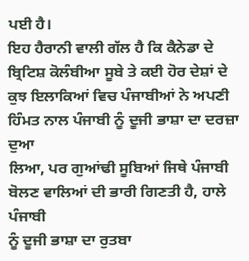ਪਈ ਹੈ।
ਇਹ ਹੈਰਾਨੀ ਵਾਲੀ ਗੱਲ ਹੈ ਕਿ ਕੈਨੇਡਾ ਦੇ ਬ੍ਰਿਟਿਸ਼ ਕੋਲੰਬੀਆ ਸੂਬੇ ਤੇ ਕਈ ਹੋਰ ਦੇਸ਼ਾਂ ਦੇ
ਕੁਝ ਇਲਾਕਿਆਂ ਵਿਚ ਪੰਜਾਬੀਆਂ ਨੇ ਅਪਣੀ ਹਿੰਮਤ ਨਾਲ ਪੰਜਾਬੀ ਨੂੰ ਦੂਜੀ ਭਾਸ਼ਾ ਦਾ ਦਰਜ਼ਾ ਦੁਆ
ਲਿਆ, ਪਰ ਗੁਆਂਢੀ ਸੂਬਿਆਂ ਜਿਥੇ ਪੰਜਾਬੀ ਬੋਲਣ ਵਾਲਿਆਂ ਦੀ ਭਾਰੀ ਗਿਣਤੀ ਹੈ, ਹਾਲੇ ਪੰਜਾਬੀ
ਨੂੰ ਦੂਜੀ ਭਾਸ਼ਾ ਦਾ ਰੁਤਬਾ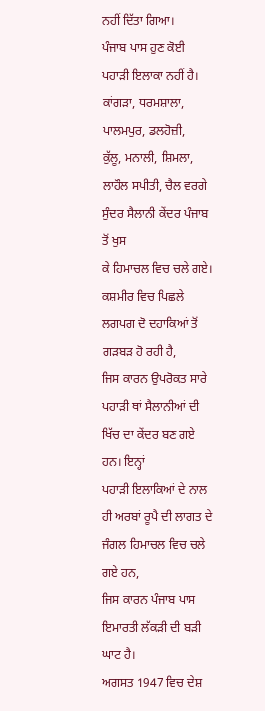ਨਹੀਂ ਦਿੱਤਾ ਗਿਆ।
ਪੰਜਾਬ ਪਾਸ ਹੁਣ ਕੋਈ ਪਹਾਡ਼ੀ ਇਲਾਕਾ ਨਹੀਂ ਹੈ। ਕਾਂਗਡ਼ਾ, ਧਰਮਸ਼ਾਲਾ, ਪਾਲਮਪੁਰ, ਡਲਹੋਜ਼ੀ,
ਕੁੱਲੂ, ਮਨਾਲੀ, ਸ਼ਿਮਲਾ, ਲਾਹੌਲ ਸਪੀਤੀ, ਚੈਲ ਵਰਗੇ ਸੁੰਦਰ ਸੈਲਾਨੀ ਕੇਂਦਰ ਪੰਜਾਬ ਤੋਂ ਖੁਸ
ਕੇ ਹਿਮਾਚਲ ਵਿਚ ਚਲੇ ਗਏ। ਕਸ਼ਮੀਰ ਵਿਚ ਪਿਛਲੇ ਲਗਪਗ ਦੋ ਦਹਾਕਿਆਂ ਤੋਂ ਗਡ਼ਬਡ਼ ਹੋ ਰਹੀ ਹੈ,
ਜਿਸ ਕਾਰਨ ਉਪਰੋਕਤ ਸਾਰੇ ਪਹਾਡ਼ੀ ਥਾਂ ਸੈਲਾਨੀਆਂ ਦੀ ਖਿੱਚ ਦਾ ਕੇਂਦਰ ਬਣ ਗਏ ਹਨ। ਇਨ੍ਹਾਂ
ਪਹਾਡ਼ੀ ਇਲਾਕਿਆਂ ਦੇ ਨਾਲ ਹੀ ਅਰਬਾਂ ਰੂਪੈ ਦੀ ਲਾਗਤ ਦੇ ਜੰਗਲ ਹਿਮਾਚਲ ਵਿਚ ਚਲੇ ਗਏ ਹਨ,
ਜਿਸ ਕਾਰਨ ਪੰਜਾਬ ਪਾਸ ਇਮਾਰਤੀ ਲੱਕਡ਼ੀ ਦੀ ਬਡ਼ੀ ਘਾਟ ਹੈ।
ਅਗਸਤ 1947 ਵਿਚ ਦੇਸ਼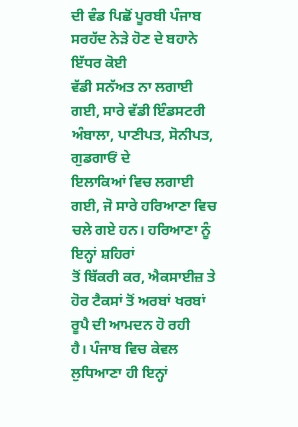ਦੀ ਵੰਡ ਪਿਛੋਂ ਪੂਰਬੀ ਪੰਜਾਬ ਸਰਹੱਦ ਨੇਡ਼ੇ ਹੋਣ ਦੇ ਬਹਾਨੇ ਇੱਧਰ ਕੋਈ
ਵੱਡੀ ਸਨੱਅਤ ਨਾ ਲਗਾਈ ਗਈ, ਸਾਰੇ ਵੱਡੀ ਇੰਡਸਟਰੀ ਅੰਬਾਲਾ, ਪਾਣੀਪਤ, ਸੋਨੀਪਤ, ਗੁਡਗਾਓਂ ਦੇ
ਇਲਾਕਿਆਂ ਵਿਚ ਲਗਾਈ ਗਈ, ਜੋ ਸਾਰੇ ਹਰਿਆਣਾ ਵਿਚ ਚਲੇ ਗਏ ਹਨ। ਹਰਿਆਣਾ ਨੂੰ ਇਨ੍ਹਾਂ ਸ਼ਹਿਰਾਂ
ਤੋਂ ਬਿੱਕਰੀ ਕਰ, ਐਕਸਾਈਜ਼ ਤੇ ਹੋਰ ਟੈਕਸਾਂ ਤੋਂ ਅਰਬਾਂ ਖਰਬਾਂ ਰੂਪੈ ਦੀ ਆਮਦਨ ਹੋ ਰਹੀ
ਹੈ। ਪੰਜਾਬ ਵਿਚ ਕੇਵਲ ਲੁਧਿਆਣਾ ਹੀ ਇਨ੍ਹਾਂ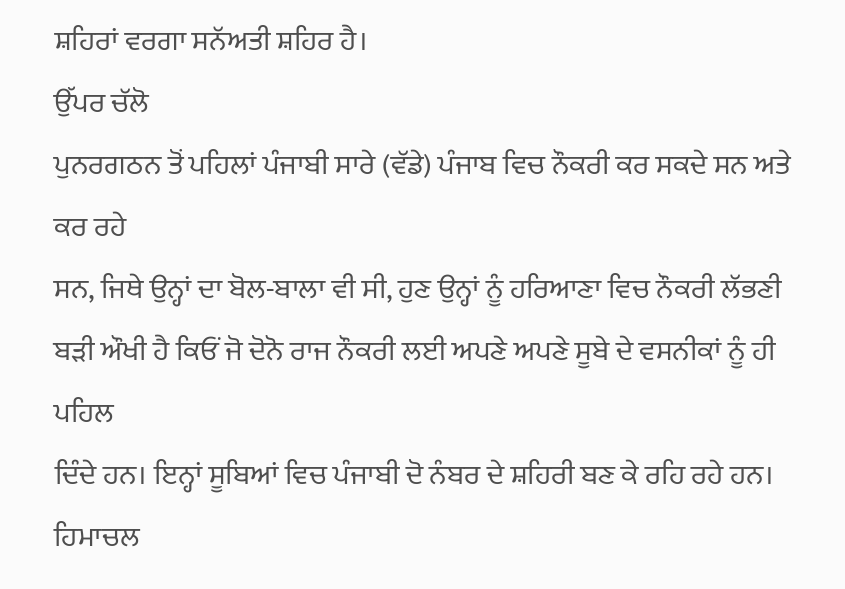ਸ਼ਹਿਰਾਂ ਵਰਗਾ ਸਨੱਅਤੀ ਸ਼ਹਿਰ ਹੈ।
ਉੱਪਰ ਚੱਲੋ
ਪੁਨਰਗਠਨ ਤੋਂ ਪਹਿਲਾਂ ਪੰਜਾਬੀ ਸਾਰੇ (ਵੱਡੇ) ਪੰਜਾਬ ਵਿਚ ਨੌਕਰੀ ਕਰ ਸਕਦੇ ਸਨ ਅਤੇ ਕਰ ਰਹੇ
ਸਨ, ਜਿਥੇ ਉਨ੍ਹਾਂ ਦਾ ਬੋਲ-ਬਾਲਾ ਵੀ ਸੀ, ਹੁਣ ਉਨ੍ਹਾਂ ਨੂੰ ਹਰਿਆਣਾ ਵਿਚ ਨੌਕਰੀ ਲੱਭਣੀ
ਬਡ਼ੀ ਔਖੀ ਹੈ ਕਿਓਂ ਜੋ ਦੋਨੋ ਰਾਜ ਨੌਕਰੀ ਲਈ ਅਪਣੇ ਅਪਣੇ ਸੂਬੇ ਦੇ ਵਸਨੀਕਾਂ ਨੂੰ ਹੀ ਪਹਿਲ
ਦਿੰਦੇ ਹਨ। ਇਨ੍ਹਾਂ ਸੂਬਿਆਂ ਵਿਚ ਪੰਜਾਬੀ ਦੋ ਨੰਬਰ ਦੇ ਸ਼ਹਿਰੀ ਬਣ ਕੇ ਰਹਿ ਰਹੇ ਹਨ। ਹਿਮਾਚਲ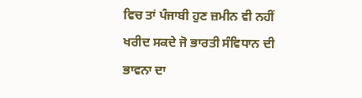ਵਿਚ ਤਾਂ ਪੰਜਾਬੀ ਹੁਣ ਜ਼ਮੀਨ ਵੀ ਨਹੀਂ ਖਰੀਦ ਸਕਦੇ ਜੋ ਭਾਰਤੀ ਸੰਵਿਧਾਨ ਦੀ ਭਾਵਨਾ ਦਾ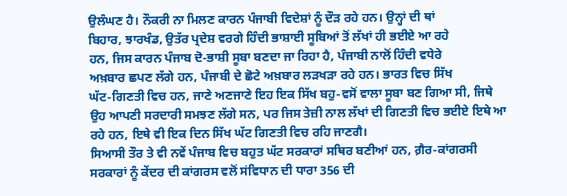ਉਲੰਘਣ ਹੈ। ਨੌਕਰੀ ਨਾ ਮਿਲਣ ਕਾਰਨ ਪੰਜਾਬੀ ਵਿਦੇਸ਼ਾਂ ਨੂੰ ਦੌਡ਼ ਰਹੇ ਹਨ। ਉਨ੍ਹਾਂ ਦੀ ਥਾਂ
ਬਿਹਾਰ, ਝਾਰਖੰਡ, ਉਤੱਰ ਪ੍ਰਦੇਸ਼ ਵਰਗੇ ਹਿੰਦੀ ਭਾਸ਼ਾਈ ਸੂਬਿਆਂ ਤੋਂ ਲੱਖਾਂ ਹੀ ਭਈਏ ਆ ਰਹੇ
ਹਨ, ਜਿਸ ਕਾਰਨ ਪੰਜਾਬ ਦੋ-ਭਾਸ਼ੀ ਸੂਬਾ ਬਣਦਾ ਜਾ ਰਿਹਾ ਹੈ, ਪੰਜਾਬੀ ਨਾਲੋਂ ਹਿੰਦੀ ਵਧੇਰੇ
ਅਖ਼ਬਾਰ ਛਪਣ ਲੱਗੇ ਹਨ, ਪੰਜਾਬੀ ਦੇ ਛੋਟੇ ਅਖ਼ਬਾਰ ਲਡ਼ਖਡ਼ਾ ਰਹੇ ਹਨ। ਭਾਰਤ ਵਿਚ ਸਿੱਖ
ਘੱਟ-ਗਿਣਤੀ ਵਿਚ ਹਨ, ਜਾਣੇ ਅਣਜਾਣੇ ਇਹ ਇਕ ਸਿੱਖ ਬਹੁ-ਵਸੋਂ ਵਾਲਾ ਸੂਬਾ ਬਣ ਗਿਆ ਸੀ, ਜਿਥੇ
ਉਹ ਆਪਣੀ ਸਰਦਾਰੀ ਸਮਝਣ ਲੱਗੇ ਸਨ, ਪਰ ਜਿਸ ਤੇਜ਼ੀ ਨਾਲ ਲੱਖਾਂ ਦੀ ਗਿਣਤੀ ਵਿਚ ਭਈਏ ਇਥੇ ਆ
ਰਹੇ ਹਨ, ਇਥੇ ਵੀ ਇਕ ਦਿਨ ਸਿੱਖ ਘੱਟ ਗਿਣਤੀ ਵਿਚ ਰਹਿ ਜਾਣਗੈ।
ਸਿਆਸੀ ਤੌਰ ਤੇ ਵੀ ਨਵੇਂ ਪੰਜਾਬ ਵਿਚ ਬਹੁਤ ਘੱਟ ਸਰਕਾਰਾਂ ਸਥਿਰ ਬਣੀਆਂ ਹਨ, ਗ਼ੈਰ-ਕਾਂਗਰਸੀ
ਸਰਕਾਰਾਂ ਨੂੰ ਕੇਂਦਰ ਦੀ ਕਾਂਗਰਸ ਵਲੋਂ ਸਂਵਿਧਾਨ ਦੀ ਧਾਰਾ 356 ਦੀ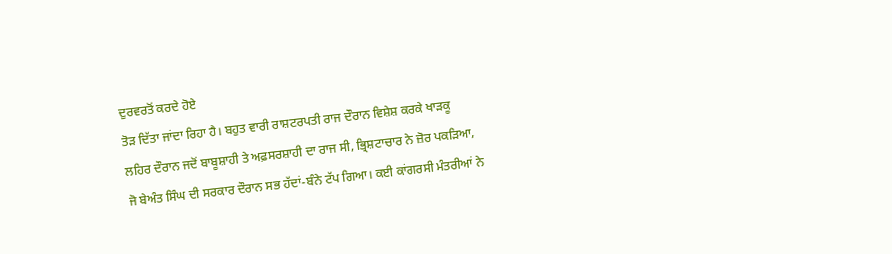ਦੁਰਵਰਤੋਂ ਕਰਦੇ ਹੋਏ
ਤੋਡ਼ ਦਿੱਤਾ ਜਾਂਦਾ ਰਿਹਾ ਹੈ। ਬਹੁਤ ਵਾਰੀ ਰਾਸ਼ਟਰਪਤੀ ਰਾਜ ਦੌਰਾਨ ਵਿਸ਼ੇਸ਼ ਕਰਕੇ ਖਾਡ਼ਕੂ
ਲਹਿਰ ਦੌਰਾਨ ਜਦੋਂ ਬਾਬੂਸ਼ਾਹੀ ਤੇ ਅਫ਼ਸਰਸ਼ਾਹੀ ਦਾ ਰਾਜ ਸੀ, ਭ੍ਰਿਸ਼ਟਾਚਾਰ ਨੇ ਜ਼ੋਰ ਪਕਡ਼ਿਆ,
ਜੋ ਬੇਅੰਤ ਸਿੰਘ ਦੀ ਸਰਕਾਰ ਦੌਰਾਨ ਸਭ ਹੱਦਾਂ-ਬੰਨੇ ਟੱਪ ਗਿਆ। ਕਈ ਕਾਂਗਰਸੀ ਮੰਤਰੀਆਂ ਨੇ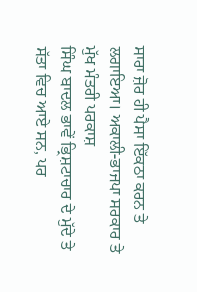ਸਾਰਾ ਜ਼ੋਰ ਹੀ ਪੈਸਾ ਇੱਕਠਾ ਕਰਨ ਤੇ ਲਗਾਇਆ। ਅਕਾਲੀ-ਭਾਜਪਾ ਸਰਕਾਰ ਤੇ ਮੁੱਖ ਮੰਤਰੀ ਪਰਕਾਸ਼
ਸਿੰਘ ਬਾਦਲ ਭਾਵੇਂ ਭ੍ਰਿਸ਼ਟਾਚਾਰ ਦੇ ਮੁੱਦੇ ਤੇ ਸੱਤਾ ਵਿਚ ਆਏ ਸਨ, ਪਰ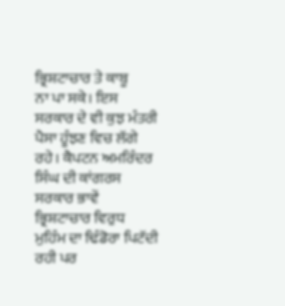ਭ੍ਰਿਸ਼ਟਾਚਾਰ ਤੇ ਕਾਬੂ
ਨਾ ਪਾ ਸਕੇ। ਇਸ ਸਰਕਾਰ ਦੇ ਵੀ ਕੁਝ ਮੰਤਰੀ ਪੈਸਾ ਹੂੰਝਣ ਵਿਚ ਲੱਗੇ ਰਹੇ। ਕੈਪਟਨ ਅਮਰਿੰਦਰ
ਸਿੰਘ ਦੀ ਕਾਂਗਰਸ ਸਰਕਾਰ ਭਾਵੇਂ ਭ੍ਰਿਸ਼ਟਾਚਾਰ ਵਿਰੁਧ ਮੁਹਿੰਮ ਦਾ ਢਿੰਡੋਰਾ ਪਿਟੱਦੀ ਰਹੀ ਪਰ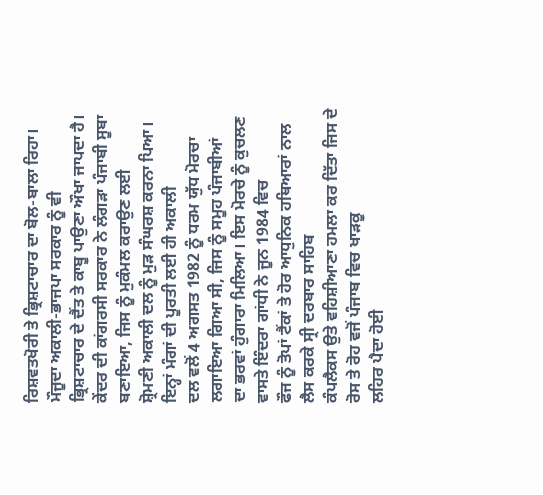ਰਿਸ਼ਵਤਖੋਰੀ ਤੇ ਭ੍ਰਿਸ਼ਟਾਚਾਰ ਦਾ ਬੋਲ-ਬਾਲਾ ਰਿਹਾ। ਮੌਜੂਦਾ ਅਕਾਲੀ-ਭਾਜਪਾ ਸਰਕਾਰ ਨੂੰ ਵੀ
ਭ੍ਰਿਸ਼ਟਾਚਾਰ ਦੇ ਦੈਂਤ ਤੇ ਕਾਬੂ ਪਾਉਣਾ ਔਖਾ ਜਾਪਦਾ ਹੈ।
ਕੇਂਦਰ ਦੀ ਕਾਂਗਰਸੀ ਸਰਕਾਰ ਨੇ ਲੰਗਡ਼ਾ ਪੰਜਾਬੀ ਸੂਬਾ ਬਣਾਇਆ, ਜਿਸ ਨੂੰ ਮੁਕੰਮਲ ਕਰਾਉਣ ਲਈ
ਸ਼੍ਰੋਮਣੀ ਅਕਾਲੀ ਦਲ ਨੂੰ ਮੁਡ਼ ਸੰਘਰਸ਼ ਕਰਨਾ ਪਿਆ। ਇਨ੍ਹਾਂ ਮੰਗਾਂ ਦੀ ਪੂਰਤੀ ਲਈ ਹੀ ਅਕਾਲੀ
ਦਲ ਵਲੋਂ 4 ਅਗਸਤ 1982 ਨੂੰ ਧਰਮ ਯੁੱਧ ਮੋਰਚਾ ਲਗਾਇਆ ਗਿਆ ਸੀ, ਜਿਸ ਨੂੰ ਸਮੂਹ ਪੰਜਾਬੀਆਂ
ਦਾ ਭਰਵਾਂ ਹੁੰਗਾਰਾ ਮਿਲਿਆ। ਇਸ ਮੋਰਚੇ ਨੂੰ ਕੁਚਲਣ ਵਾਸਤੇ ਇੰਦਰਾ ਗਾਂਧੀ ਨੇ ਜੂਨ 1984 ਵਿਚ
ਫੌਜ ਨੂੰ ਤੋਪਾਂ ਟੈਂਕਾਂ ਤੇ ਹੋਰ ਆਧੁਨਿਕ ਹਥਿਆਰਾਂ ਨਾਲ ਲੈਸ ਕਰਕੇ ਸ੍ਰੀ ਦਰਬਾਰ ਸਾਹਿਬ
ਕੰਪਲੈਕਸ ਉਤੇ ਵਹਿਸ਼ੀਆਣਾ ਹਮਲਾ ਕਰ ਦਿੱਤਾ ਜਿਸ ਦੇ ਰੋਸ ਤੇ ਰੋਹ ਵਜੋਂ ਪੰਜਾਬ ਵਿਚ ਖਾਡ਼ਕੂ
ਲਹਿਰ ਪੈਦਾ ਹੋਈ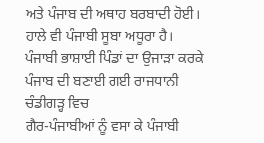ਅਤੇ ਪੰਜਾਬ ਦੀ ਅਥਾਹ ਬਰਬਾਦੀ ਹੋਈ। ਹਾਲੇ ਵੀ ਪੰਜਾਬੀ ਸੂਬਾ ਅਧੂਰਾ ਹੈ।
ਪੰਜਾਬੀ ਭਾਸ਼ਾਈ ਪਿੰਡਾਂ ਦਾ ਉਜਾਡ਼ਾ ਕਰਕੇ ਪੰਜਾਬ ਦੀ ਬਣਾਈ ਗਈ ਰਾਜਧਾਨੀ ਚੰਡੀਗਡ਼੍ਹ ਵਿਚ
ਗੈਰ-ਪੰਜਾਬੀਆਂ ਨੂੰ ਵਸਾ ਕੇ ਪੰਜਾਬੀ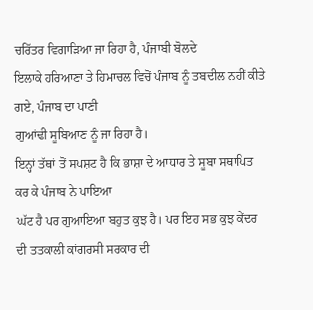ਚਰਿੱਤਰ ਵਿਗਾਡ਼ਿਆ ਜਾ ਰਿਹਾ ਹੈ, ਪੰਜਾਬੀ ਬੋਲਦੇ
ਇਲਾਕੇ ਹਰਿਆਣਾ ਤੇ ਹਿਮਾਚਲ ਵਿਚੋਂ ਪੰਜਾਬ ਨੂੰ ਤਬਦੀਲ ਨਹੀਂ ਕੀਤੇ ਗਏ, ਪੰਜਾਬ ਦਾ ਪਾਣੀ
ਗੁਆਂਢੀ ਸੂਬਿਆਣ ਨੂੰ ਜਾ ਰਿਹਾ ਹੈ।
ਇਨ੍ਹਾਂ ਤੱਥਾਂ ਤੋਂ ਸਪਸ਼ਟ ਹੈ ਕਿ ਭਾਸ਼ਾ ਦੇ ਆਧਾਰ ਤੇ ਸੂਬਾ ਸਥਾਪਿਤ ਕਰ ਕੇ ਪੰਜਾਬ ਨੇ ਪਾਇਆ
ਘੱਟ ਹੈ ਪਰ ਗੁਆਇਆ ਬਹੁਤ ਕੁਝ ਹੈ। ਪਰ ਇਹ ਸਭ ਕੁਝ ਕੇਂਦਰ ਦੀ ਤਤਕਾਲੀ ਕਾਂਗਰਸੀ ਸਰਕਾਰ ਦੀ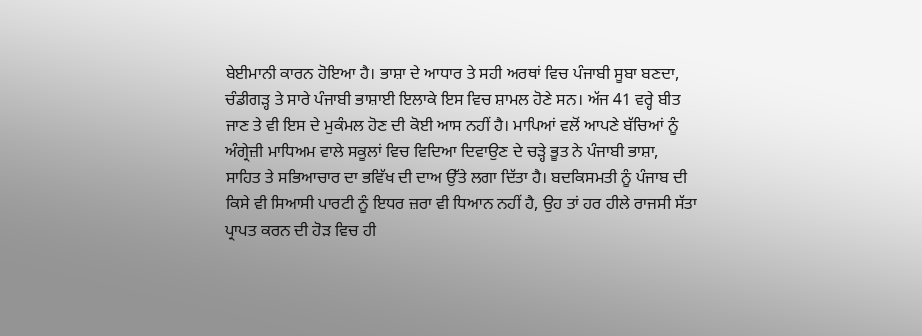ਬੇਈਮਾਨੀ ਕਾਰਨ ਹੋਇਆ ਹੈ। ਭਾਸ਼ਾ ਦੇ ਆਧਾਰ ਤੇ ਸਹੀ ਅਰਥਾਂ ਵਿਚ ਪੰਜਾਬੀ ਸੂਬਾ ਬਣਦਾ,
ਚੰਡੀਗਡ਼੍ਹ ਤੇ ਸਾਰੇ ਪੰਜਾਬੀ ਭਾਸ਼ਾਈ ਇਲਾਕੇ ਇਸ ਵਿਚ ਸ਼ਾਮਲ ਹੋਣੇ ਸਨ। ਅੱਜ 41 ਵਰ੍ਹੇ ਬੀਤ
ਜਾਣ ਤੇ ਵੀ ਇਸ ਦੇ ਮੁਕੰਮਲ ਹੋਣ ਦੀ ਕੋਈ ਆਸ ਨਹੀਂ ਹੈ। ਮਾਪਿਆਂ ਵਲੋਂ ਆਪਣੇ ਬੱਚਿਆਂ ਨੂੰ
ਅੰਗ੍ਰੇਜ਼ੀ ਮਾਧਿਅਮ ਵਾਲੇ ਸਕੂਲਾਂ ਵਿਚ ਵਿਦਿਆ ਦਿਵਾਉਣ ਦੇ ਚਡ਼੍ਹੇ ਭੂਤ ਨੇ ਪੰਜਾਬੀ ਭਾਸ਼ਾ,
ਸਾਹਿਤ ਤੇ ਸਭਿਆਚਾਰ ਦਾ ਭਵਿੱਖ ਦੀ ਦਾਅ ਉੱਤੇ ਲਗਾ ਦਿੱਤਾ ਹੈ। ਬਦਕਿਸਮਤੀ ਨੂੰ ਪੰਜਾਬ ਦੀ
ਕਿਸੇ ਵੀ ਸਿਆਸੀ ਪਾਰਟੀ ਨੂੰ ਇਧਰ ਜ਼ਰਾ ਵੀ ਧਿਆਨ ਨਹੀਂ ਹੈ, ਉਹ ਤਾਂ ਹਰ ਹੀਲੇ ਰਾਜਸੀ ਸੱਤਾ
ਪ੍ਰਾਪਤ ਕਰਨ ਦੀ ਹੋਡ਼ ਵਿਚ ਹੀ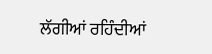ਲੱਗੀਆਂ ਰਹਿੰਦੀਆਂ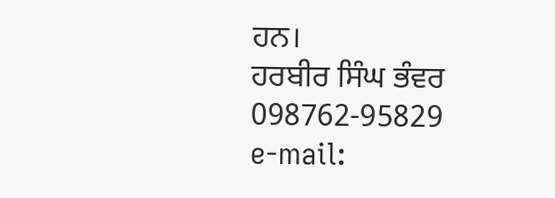ਹਨ।
ਹਰਬੀਰ ਸਿੰਘ ਭੰਵਰ
098762-95829
e-mail: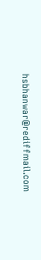hsbhanwar@rediffmail.com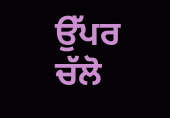ਉੱਪਰ ਚੱਲੋ